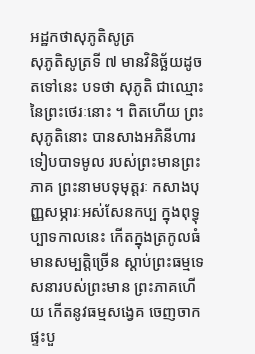អដ្ឋកថាសុភូតិសូត្រ
សុភូតិសូត្រទី ៧ មានវិនិច្ឆ័យដូចតទៅនេះ បទថា សុភូតិ ជាឈ្មោះនៃព្រះថេរៈនោះ ។ ពិតហើយ ព្រះសុភូតិនោះ បានសាងអភិនីហារទៀបបាទមូល របស់ព្រះមានព្រះភាគ ព្រះនាមបទុមុត្តរៈ កសាងបុញ្ញសម្ភារៈអស់សែនកប្ប ក្នុងពុទ្ធុប្បាទកាលនេះ កើតក្នុងត្រកូលធំ មានសម្បត្តិច្រើន ស្តាប់ព្រះធម្មទេសនារបស់ព្រះមាន ព្រះភាគហើយ កើតនូវធម្មសង្វេគ ចេញចាកផ្ទះបួ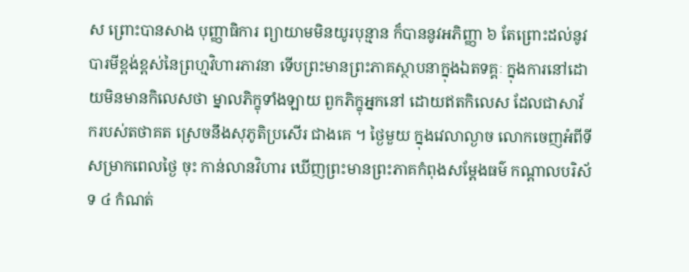ស ព្រោះបានសាង បុញ្ញាធិការ ព្យាយាមមិនយូរបុន្មាន ក៏បាននូវអភិញ្ញា ៦ តែព្រោះដល់នូវ បារមីខ្ពង់ខ្ពស់នៃព្រហ្មវិហារភាវនា ទើបព្រះមានព្រះភាគស្ថាបនាក្នុងឯតទគ្គៈ ក្នុងការនៅដោយមិនមានកិលេសថា ម្នាលភិក្ខុទាំងឡាយ ពួកភិក្ខុអ្នកនៅ ដោយឥតកិលេស ដែលជាសាវ័ករបស់តថាគត ស្រេចនឹងសុភូតិប្រសើរ ជាងគេ ។ ថ្ងៃមួយ ក្នុងវេលាល្ងាច លោកចេញអំពីទីសម្រាកពេលថ្ងៃ ចុះ កាន់លានវិហារ ឃើញព្រះមានព្រះភាគកំពុងសម្តែងធម៌ កណ្តាលបរិស័ទ ៤ កំណត់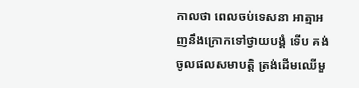កាលថា ពេលចប់ទេសនា អាត្មាអញនឹងក្រោកទៅថ្វាយបង្គំ ទើប គង់ចូលផលសមាបត្តិ ត្រង់ដើមឈើមួ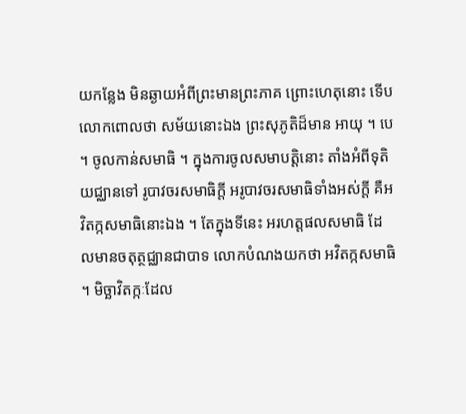យកន្លែង មិនឆ្ងាយអំពីព្រះមានព្រះភាគ ព្រោះហេតុនោះ ទើបលោកពោលថា សម័យនោះឯង ព្រះសុភូតិដ៏មាន អាយុ ។ បេ ។ ចូលកាន់សមាធិ ។ ក្នុងការចូលសមាបត្តិនោះ តាំងអំពីទុតិយជ្ឈានទៅ រូបាវចរសមាធិក្តី អរូបាវចរសមាធិទាំងអស់ក្តី គឺអវិតក្កសមាធិនោះឯង ។ តែក្នុងទីនេះ អរហត្តផលសមាធិ ដែលមានចតុត្ថជ្ឈានជាបាទ លោកបំណងយកថា អវិតក្កសមាធិ ។ មិច្ឆាវិតក្កៈដែល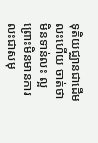ទុតិយជ្ឈានជាដើមលះហើយ ចាត់ថា មិនទាន់លះ ល្អ ព្រោះមិនមានការលះជាសមុ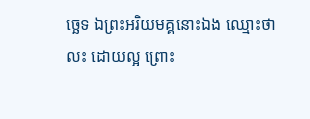ច្ឆេទ ឯព្រះអរិយមគ្គនោះឯង ឈ្មោះថា លះ ដោយល្អ ព្រោះ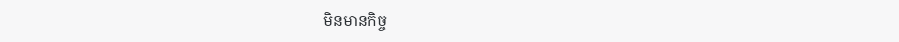មិនមានកិច្ច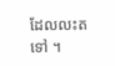ដែលលះតទៅ ។